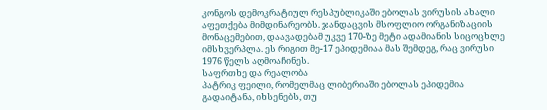კონგოს დემოკრატიულ რესპუბლიკაში ებოლას ვირუსის ახალი აფეთქება მიმდინარეობს. ჯანდაცვის მსოფლიო ორგანიზაციის მონაცემებით, დაავადებამ უკვე 170-ზე მეტი ადამიანის სიცოცხლე იმსხვერპლა. ეს რიგით მე-17 ეპიდემიაა მას შემდეგ, რაც ვირუსი 1976 წელს აღმოაჩინეს.
საფრთხე და რეალობა
პატრიკ ფეილი, რომელმაც ლიბერიაში ებოლას ეპიდემია გადაიტანა, იხსენებს, თუ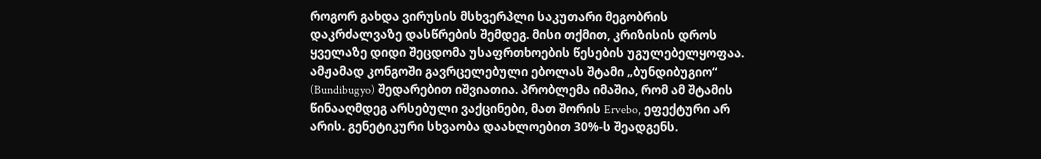როგორ გახდა ვირუსის მსხვერპლი საკუთარი მეგობრის დაკრძალვაზე დასწრების შემდეგ. მისი თქმით, კრიზისის დროს ყველაზე დიდი შეცდომა უსაფრთხოების წესების უგულებელყოფაა.
ამჟამად კონგოში გავრცელებული ებოლას შტამი „ბუნდიბუგიო“ (Bundibugyo) შედარებით იშვიათია. პრობლემა იმაშია, რომ ამ შტამის წინააღმდეგ არსებული ვაქცინები, მათ შორის Ervebo, ეფექტური არ არის. გენეტიკური სხვაობა დაახლოებით 30%-ს შეადგენს.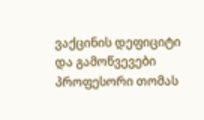ვაქცინის დეფიციტი და გამოწვევები
პროფესორი თომას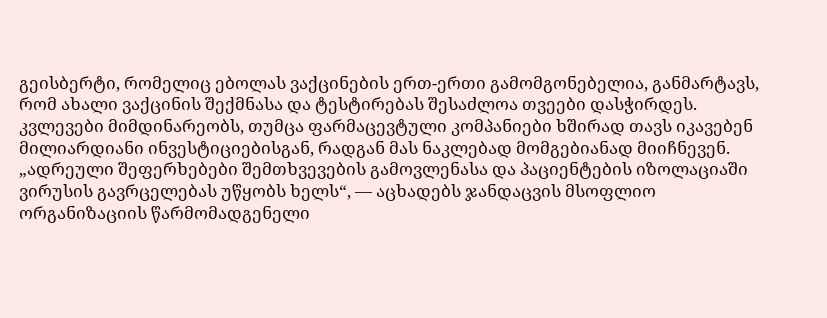გეისბერტი, რომელიც ებოლას ვაქცინების ერთ-ერთი გამომგონებელია, განმარტავს, რომ ახალი ვაქცინის შექმნასა და ტესტირებას შესაძლოა თვეები დასჭირდეს. კვლევები მიმდინარეობს, თუმცა ფარმაცევტული კომპანიები ხშირად თავს იკავებენ მილიარდიანი ინვესტიციებისგან, რადგან მას ნაკლებად მომგებიანად მიიჩნევენ.
„ადრეული შეფერხებები შემთხვევების გამოვლენასა და პაციენტების იზოლაციაში ვირუსის გავრცელებას უწყობს ხელს“, — აცხადებს ჯანდაცვის მსოფლიო ორგანიზაციის წარმომადგენელი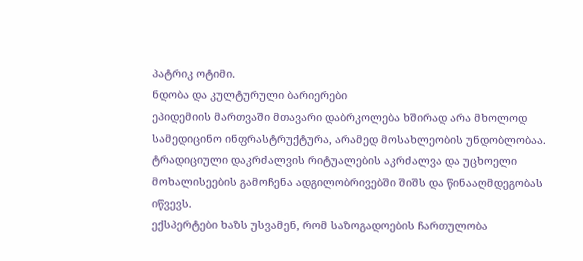პატრიკ ოტიმი.
ნდობა და კულტურული ბარიერები
ეპიდემიის მართვაში მთავარი დაბრკოლება ხშირად არა მხოლოდ სამედიცინო ინფრასტრუქტურა, არამედ მოსახლეობის უნდობლობაა. ტრადიციული დაკრძალვის რიტუალების აკრძალვა და უცხოელი მოხალისეების გამოჩენა ადგილობრივებში შიშს და წინააღმდეგობას იწვევს.
ექსპერტები ხაზს უსვამენ, რომ საზოგადოების ჩართულობა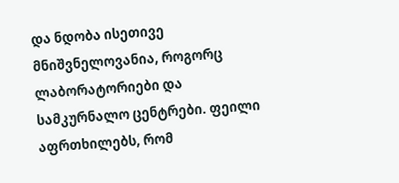და ნდობა ისეთივე მნიშვნელოვანია, როგორც ლაბორატორიები და სამკურნალო ცენტრები. ფეილი აფრთხილებს, რომ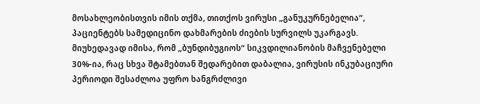მოსახლეობისთვის იმის თქმა, თითქოს ვირუსი „განუკურნებელია“, პაციენტებს სამედიცინო დახმარების ძიების სურვილს უკარგავს.
მიუხედავად იმისა, რომ „ბუნდიბუგიოს“ სიკვდილიანობის მაჩვენებელი 30%-ია, რაც სხვა შტამებთან შედარებით დაბალია, ვირუსის ინკუბაციური პერიოდი შესაძლოა უფრო ხანგრძლივი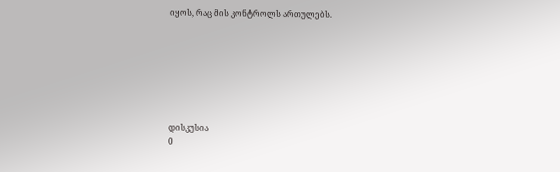იყოს, რაც მის კონტროლს ართულებს.







დისკუსია
0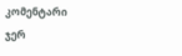კომენტარი
ჯერ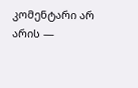კომენტარი არ არის —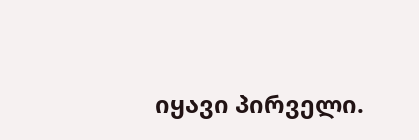იყავი პირველი.